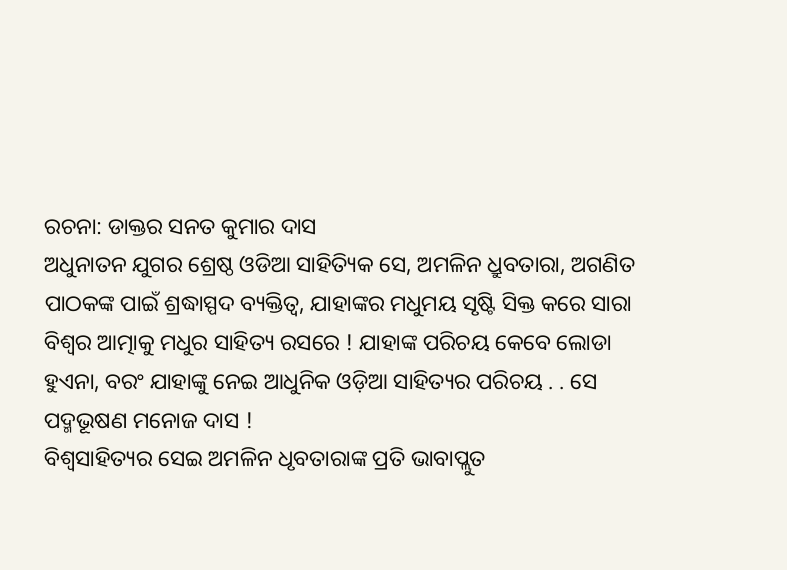ରଚନା: ଡାକ୍ତର ସନତ କୁମାର ଦାସ
ଅଧୁନାତନ ଯୁଗର ଶ୍ରେଷ୍ଠ ଓଡିଆ ସାହିତ୍ୟିକ ସେ, ଅମଳିନ ଧ୍ରୁବତାରା, ଅଗଣିତ ପାଠକଙ୍କ ପାଇଁ ଶ୍ରଦ୍ଧାସ୍ପଦ ବ୍ୟକ୍ତିତ୍ବ, ଯାହାଙ୍କର ମଧୁମୟ ସୃଷ୍ଟି ସିକ୍ତ କରେ ସାରା ବିଶ୍ବର ଆତ୍ମାକୁ ମଧୁର ସାହିତ୍ୟ ରସରେ ! ଯାହାଙ୍କ ପରିଚୟ କେବେ ଲୋଡା ହୁଏନା, ବରଂ ଯାହାଙ୍କୁ ନେଇ ଆଧୁନିକ ଓଡ଼ିଆ ସାହିତ୍ୟର ପରିଚୟ . . ସେ ପଦ୍ମଭୂଷଣ ମନୋଜ ଦାସ !
ବିଶ୍ୱସାହିତ୍ୟର ସେଇ ଅମଳିନ ଧୃବତାରାଙ୍କ ପ୍ରତି ଭାବାପ୍ଲୁତ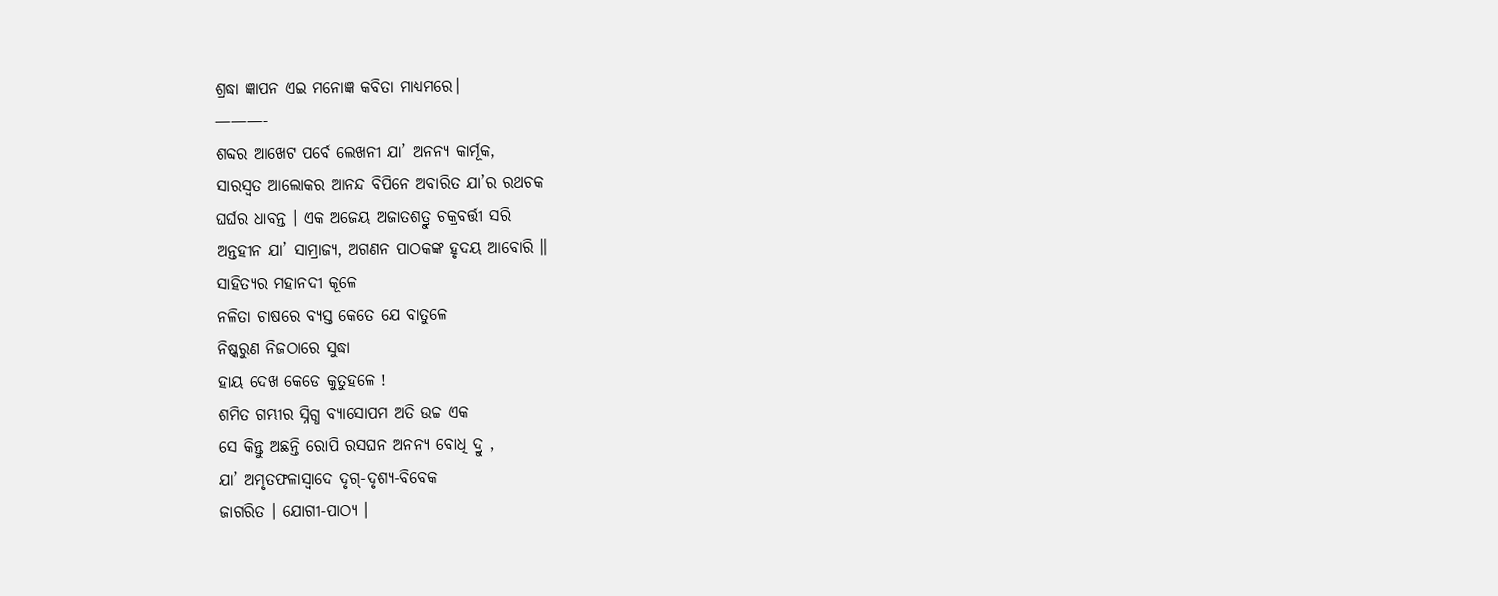ଶ୍ରଦ୍ଧା ଜ୍ଞାପନ ଏଇ ମନୋଜ୍ଞ କବିତା ମାଧ୍ୟମରେ।
———-
ଶବ୍ଦର ଆଖେଟ ପର୍ବେ ଲେଖନୀ ଯା’ ଅନନ୍ୟ କାର୍ମୂକ,
ସାରସ୍ବତ ଆଲୋକର ଆନନ୍ଦ ବିପିନେ ଅବାରିତ ଯା’ର ରଥଚକ
ଘର୍ଘର ଧାବନ୍ତ । ଏକ ଅଜେୟ ଅଜାତଶତ୍ରୁ ଚକ୍ରବର୍ତ୍ତୀ ସରି
ଅନ୍ତହୀନ ଯା’ ସାମ୍ରାଜ୍ୟ, ଅଗଣନ ପାଠକଙ୍କ ହୃଦୟ ଆବୋରି ॥
ସାହିତ୍ୟର ମହାନଦୀ କୂଳେ
ନଳିତା ଚାଷରେ ବ୍ଯସ୍ତ କେତେ ଯେ ବାତୁଳେ
ନିଷ୍କରୁଣ ନିଜଠାରେ ସୁଦ୍ଧା
ହାୟ ଦେଖ କେଡେ କୁତୁହଳେ !
ଶମିତ ଗମ୍ଭୀର ସ୍ନିଗ୍ଧ ବ୍ଯାସୋପମ ଅତି ଉଚ୍ଚ ଏକ
ସେ କିନ୍ତୁ ଅଛନ୍ତି ରୋପି ରସଘନ ଅନନ୍ୟ ବୋଧି ଦ୍ରୁ ,
ଯା’ ଅମୃତଫଳାସ୍ବାଦେ ଦୃଗ୍-ଦୃଶ୍ଯ-ବିବେକ
ଜାଗରିତ । ଯୋଗୀ-ପାଠ୍ଯ ।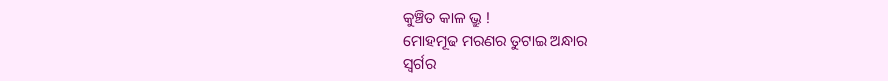କୁଞ୍ଚିତ କାଳ ଭ୍ରୁ !
ମୋହମୂଢ ମରଣର ତୁଟାଇ ଅନ୍ଧାର
ସ୍ବର୍ଗର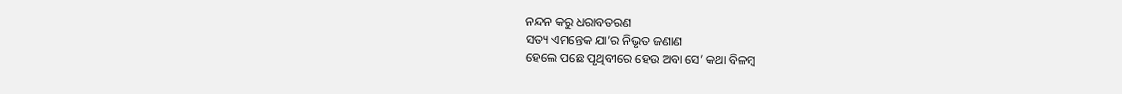ନନ୍ଦନ କରୁ ଧରାବତରଣ
ସତ୍ୟ ଏମନ୍ତେକ ଯା’ର ନିଭୃତ ଜଣାଣ
ହେଲେ ପଛେ ପୃଥିବୀରେ ହେଉ ଅବା ସେ’ କଥା ବିଳମ୍ବ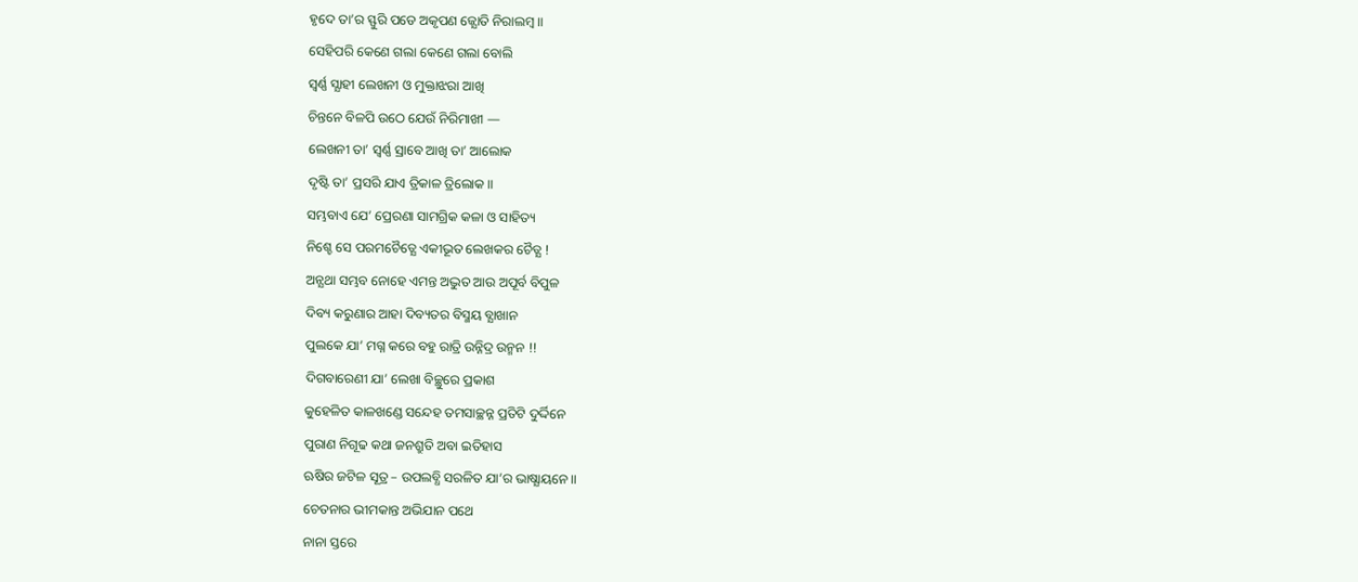ହୃଦେ ତା’ର ସ୍ଫୁରି ପଡେ ଅକୃପଣ ଜ୍ଯୋତି ନିରାଲମ୍ବ ॥
ସେହିପରି କେଣେ ଗଲା କେଣେ ଗଲା ବୋଲି
ସ୍ବର୍ଣ୍ଣ ସ୍ଯାହୀ ଲେଖନୀ ଓ ମୁକ୍ତାଝରା ଆଖି
ଚିନ୍ତନେ ବିଳପି ଉଠେ ଯେଉଁ ନିରିମାଖୀ —
ଲେଖନୀ ତା’ ସ୍ବର୍ଣ୍ଣ ସ୍ରାବେ ଆଖି ତା’ ଆଲୋକ
ଦୃଷ୍ଟି ତା’ ପ୍ରସରି ଯାଏ ତ୍ରିକାଳ ତ୍ରିଲୋକ॥
ସମ୍ଭବାଏ ଯେ’ ପ୍ରେରଣା ସାମଗ୍ରିକ କଳା ଓ ସାହିତ୍ୟ
ନିଶ୍ଚେ ସେ ପରମଚୈତ୍ଯେ ଏକୀଭୂତ ଲେଖକର ଚୈତ୍ଯ !
ଅନ୍ଯଥା ସମ୍ଭବ ନୋହେ ଏମନ୍ତ ଅଦ୍ଭୁତ ଆଉ ଅପୂର୍ବ ବିପୁଳ
ଦିବ୍ୟ କରୁଣାର ଆହା ଦିବ୍ୟତର ବିସ୍ମୟ ବ୍ଯାଖାନ
ପୁଲକେ ଯା’ ମଗ୍ନ କରେ ବହୁ ରାତ୍ରି ଉନ୍ନିଦ୍ର ଉନ୍ମନ !!
ଦିଗବାରେଣୀ ଯା’ ଲେଖା ବିଚ୍ଛୁରେ ପ୍ରକାଶ
କୁହେଳିତ କାଳଖଣ୍ଡେ ସନ୍ଦେହ ତମସାଚ୍ଛନ୍ନ ପ୍ରତିଟି ଦୁର୍ଦ୍ଦିନେ
ପୁରାଣ ନିଗୂଢ କଥା ଜନଶ୍ରୁତି ଅବା ଇତିହାସ
ଋଷିର ଜଟିଳ ସୂତ୍ର – ଉପଲବ୍ଧି ସରଳିତ ଯା’ର ଭାଷ୍ଯାୟନେ॥
ଚେତନାର ଭୀମକାନ୍ତ ଅଭିଯାନ ପଥେ
ନାନା ସ୍ତରେ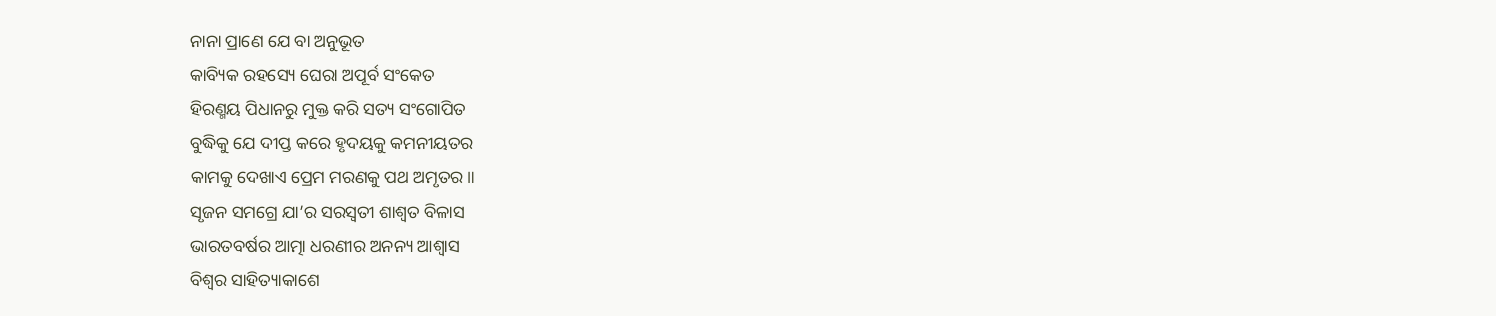ନାନା ପ୍ରାଣେ ଯେ ବା ଅନୁଭୂତ
କାବ୍ୟିକ ରହସ୍ୟେ ଘେରା ଅପୂର୍ବ ସଂକେତ
ହିରଣ୍ମୟ ପିଧାନରୁ ମୁକ୍ତ କରି ସତ୍ୟ ସଂଗୋପିତ
ବୁଦ୍ଧିକୁ ଯେ ଦୀପ୍ତ କରେ ହୃଦୟକୁ କମନୀୟତର
କାମକୁ ଦେଖାଏ ପ୍ରେମ ମରଣକୁ ପଥ ଅମୃତର॥
ସୃଜନ ସମଗ୍ରେ ଯା’ର ସରସ୍ବତୀ ଶାଶ୍ଵତ ବିଳାସ
ଭାରତବର୍ଷର ଆତ୍ମା ଧରଣୀର ଅନନ୍ୟ ଆଶ୍ବାସ
ବିଶ୍ଵର ସାହିତ୍ୟାକାଶେ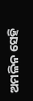ଅମଳିନ ସେହି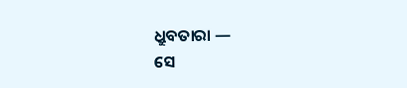ଧ୍ରୁବତାରା —
ସେ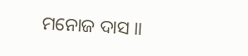ମନୋଜ ଦାସ ॥